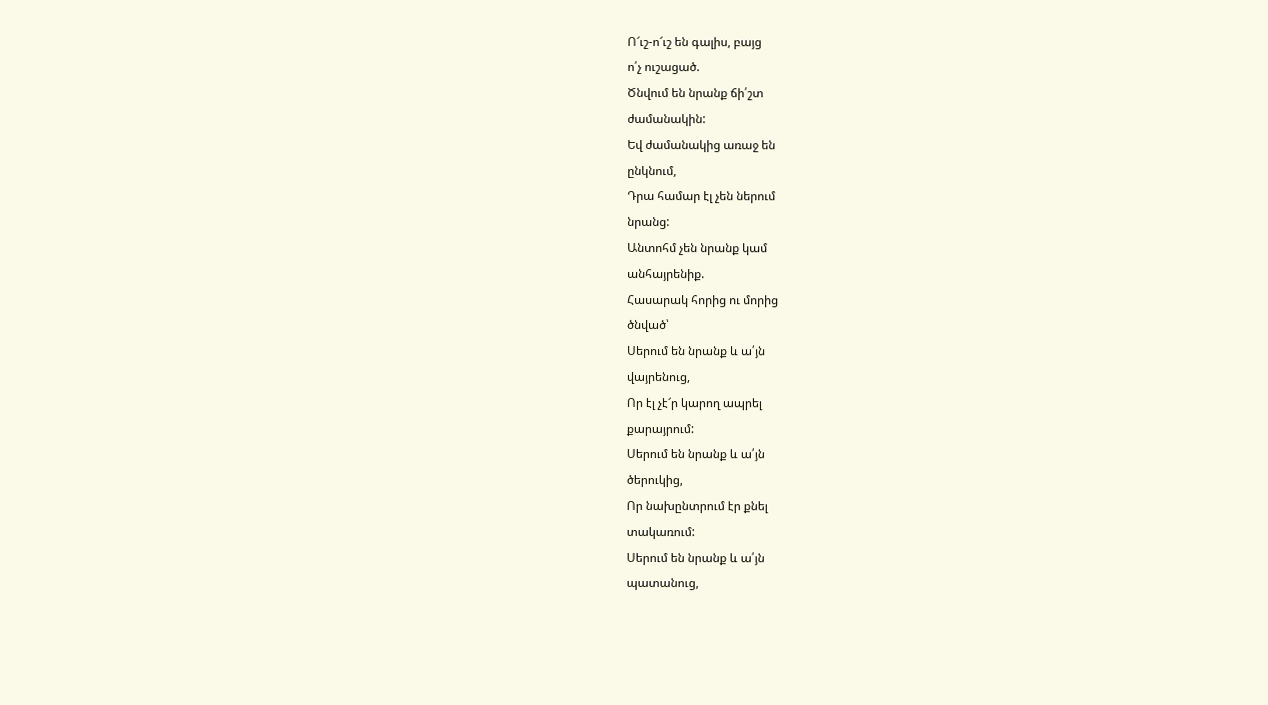Ո՜ւշ-ո՜ւշ են գալիս, բայց
ո՛չ ուշացած.
Ծնվում են նրանք ճի՛շտ
ժամանակին:
Եվ ժամանակից առաջ են
ընկնում,
Դրա համար էլ չեն ներում
նրանց:
Անտոհմ չեն նրանք կամ
անհայրենիք.
Հասարակ հորից ու մորից
ծնված՝
Սերում են նրանք և ա՛յն
վայրենուց,
Որ էլ չէ՜ր կարող ապրել
քարայրում:
Սերում են նրանք և ա՛յն
ծերուկից,
Որ նախընտրում էր քնել
տակառում:
Սերում են նրանք և ա՛յն
պատանուց,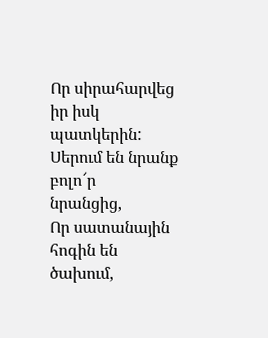Որ սիրահարվեց իր իսկ
պատկերին:
Սերում են նրանք բոլո՜ր
նրանցից,
Որ սատանային հոգին են
ծախում,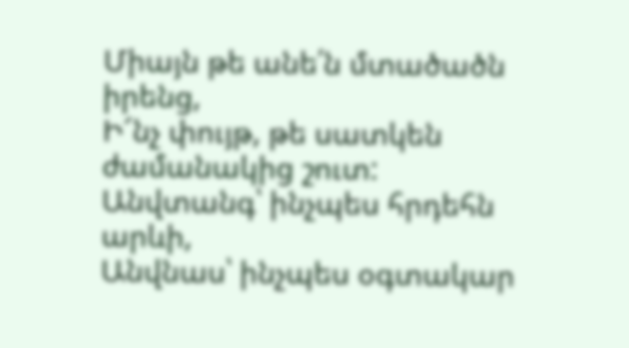Միայն թե անե՛ն մտածածն
իրենց,
Ի՜նչ փույթ, թե սատկեն
ժամանակից շուտ:
Անվտանգ՝ ինչպես հրդեհն
արևի,
Անվնաս՝ ինչպես օգտակար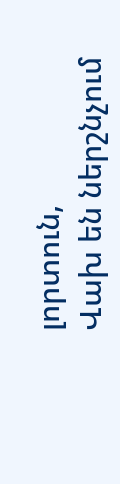լորտուն,
Վախ են ներշնչում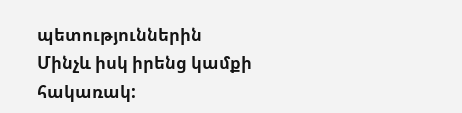պետություններին
Մինչև իսկ իրենց կամքի
հակառակ: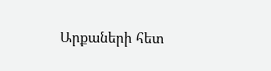Արքաների հետ